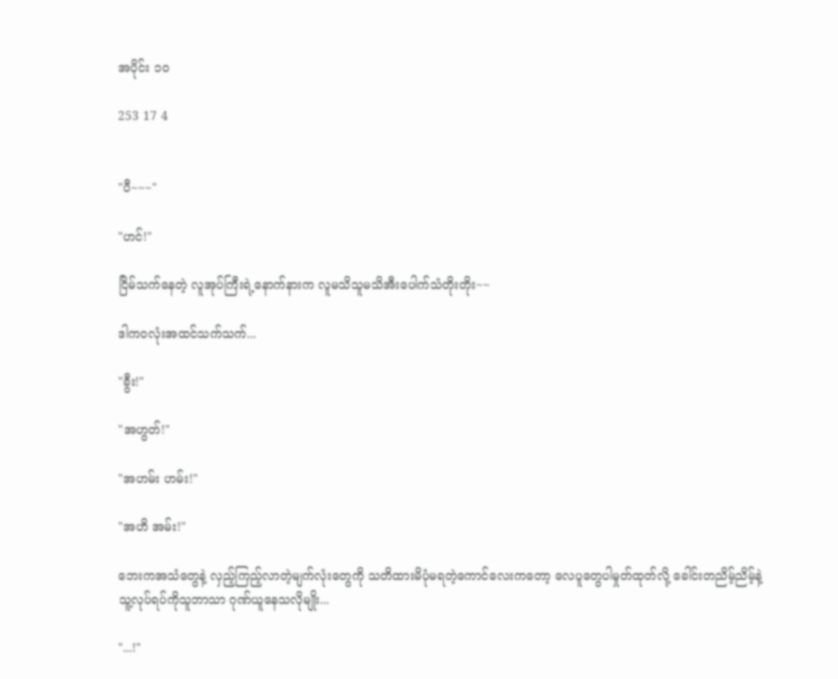အပိုင်း ၁၀

253 17 4


"ပီ~~~"

"ဟင်!"

ငြိမ်သက်နေတဲ့ လူအုပ်ကြီးရဲ့နောက်နားက လူမသိသူမသိအီးပေါက်သံတိုးတိုး~~

ဒါကဝလုံးအထင်သက်သက်...

"ခွီး!"

"အဟွတ်!"

"အဟမ်း ဟမ်း!"

"အဟိ အမ်း!"

ဘေးကအသံတွေနဲ့ လှည့်ကြည့်လာတဲ့မျက်လုံးတွေကို သတိထားမိပုံမရတဲ့ကောင်လေးကတော့ လေပူတွေပါမှုတ်ထုတ်လို့ ခေါင်းတညိမ့်ညိမ့်နဲ့ သူ့လုပ်ရပ်ကိုသူဘာသာ ဂုဏ်ယူနေသလိုမျိုး...

"...!"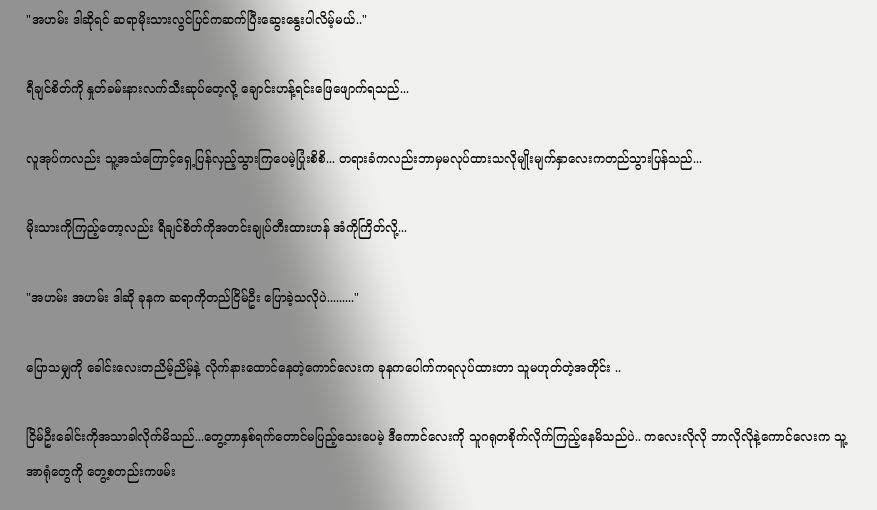"အဟမ်း ဒါဆိုရင် ဆရာမိုးသားလွင်ပြင်ကဆက်ပြီးဆွေးနွေးပါလိမ့်မယ်.."

ရီချင်စိတ်ကို နှုတ်ခမ်းနားလက်သီးဆုပ်တေ့လို့ ချောင်းဟန့်ရင်းဖြေဖျောက်ရသည်...

လူအုပ်ကလည်း သူ့အသံကြောင့်ရှေ့ပြန်လှည့်သွားကြပေမဲ့ပြုံးစိစိ... တရားခံကလည်းဘာမှမလုပ်ထားသလိုမျိုးမျက်နှာလေးကတည်သွားပြန်သည်...

မိုးသားကိုကြည့်တော့လည်း ရီချင်စိတ်ကိုအတင်းချုပ်တီးထားဟန် အံကိုကြိတ်လို့...

"အဟမ်း အဟမ်း ဒါဆို ခုနက ဆရာကိုတည်ငြိမ်ဦး ပြောခဲ့သလိုပဲ........."

ပြောသမျှကို ခေါင်းလေးတညိမ့်ညိမ့်နဲ့ လိုက်နားထောင်နေတဲ့ကောင်လေးက ခုနကပေါက်ကရလုပ်ထားတာ သူမဟုတ်တဲ့အတိုင်း ..

ငြိမ်ဦးခေါင်းကိုအသာခါလိုက်မိသည်...တွေ့တာနှစ်ရက်‌တောင်မပြည့်သေးပေမဲ့ ဒီကောင်လေးကို သူဂရုတစိုက်လိုက်ကြည့်နေမိသည်ပဲ.. ကလေးလိုလို ဘာလိုလိုနဲ့ကောင်လေးက သူ့အာရုံတွေကို တွေ့စတည်းကဖမ်း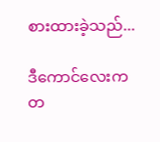စားထားခဲ့သည်...

ဒီကောင်လေးက တ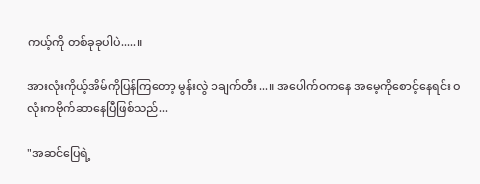ကယ့်ကို တစ်ခုခုပါပဲ.....။

အားလုံးကိုယ့်အိမ်ကိုပြန်ကြတော့ မွန်းလွဲ ၁ချက်တီး...။ အပေါက်ဝကနေ အမေ့ကိုစောင့်နေရင်း ဝလုံးကဗိုက်ဆာနေပြီဖြစ်သည်...

"အဆင်ပြေရဲ့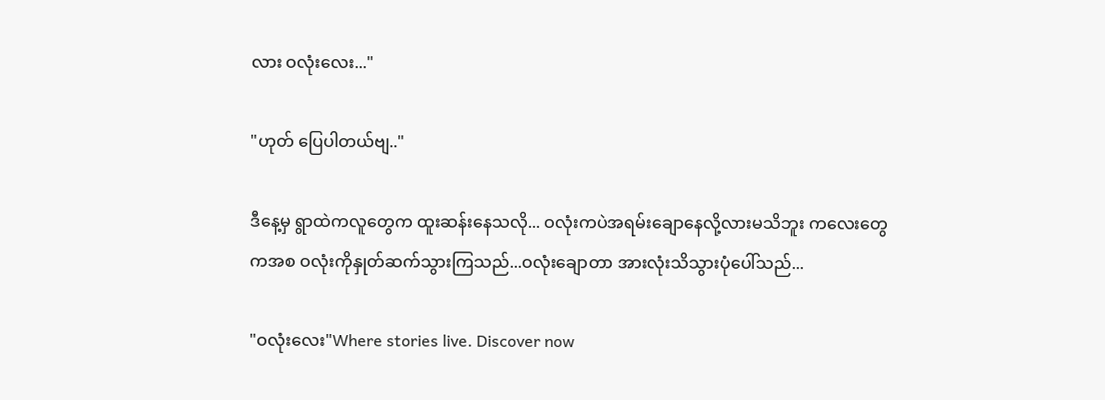လား ဝလုံးလေး..."

"ဟုတ် ပြေပါတယ်ဗျ.."

ဒီနေ့မှ ရွာထဲကလူတွေက ထူးဆန်းနေသလို... ဝလုံးကပဲအရမ်းချောနေလို့လားမသိဘူး ကလေးတွေကအစ ဝလုံးကိုနှုတ်ဆက်သွားကြသည်...ဝလုံးချောတာ အားလုံးသိသွားပုံပေါ်သည်...

"ဝလုံးလေး"Where stories live. Discover now